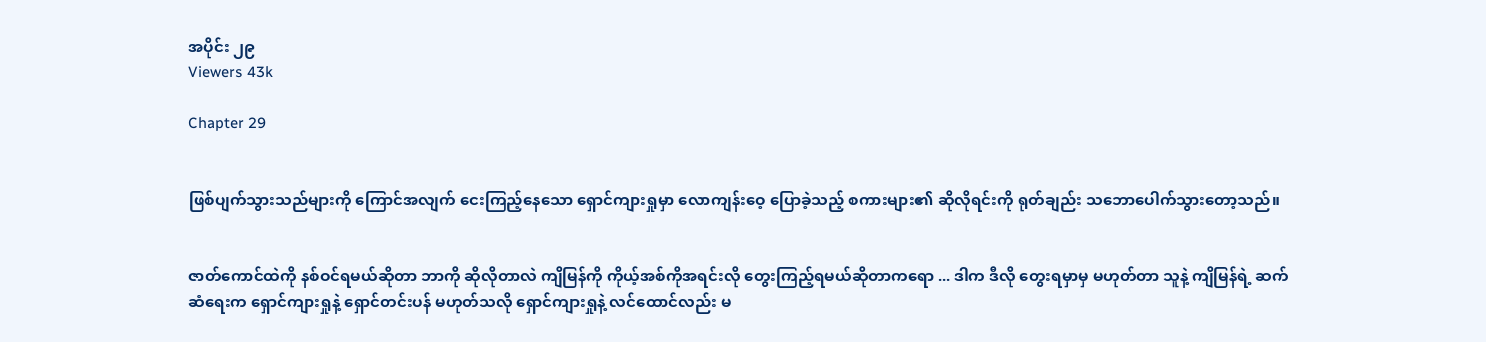အပိုင်း ၂၉
Viewers 43k

Chapter 29


ဖြစ်ပျက်သွားသည်များကို ကြောင်အလျက် ငေးကြည့်နေသော ရှောင်ကျားရှုမှာ လောကျန်းဝေ့ ပြောခဲ့သည့် စကားများ၏ ဆိုလိုရင်းကို ရုတ်ချည်း သဘောပေါက်သွားတော့သည်။


ဇာတ်ကောင်ထဲကို နစ်ဝင်ရမယ်ဆိုတာ ဘာကို ဆိုလိုတာလဲ ကျိမြန်ကို ကိုယ့်အစ်ကိုအရင်းလို တွေးကြည့်ရမယ်ဆိုတာကရော ... ဒါက ဒီလို တွေးရမှာမှ မဟုတ်တာ သူနဲ့ ကျိမြန်ရဲ့ ဆက်ဆံရေးက ရှောင်ကျားရှုနဲ့ ရှောင်တင်းပန် မဟုတ်သလို ရှောင်ကျားရှုနဲ့ လင်ထောင်လည်း မ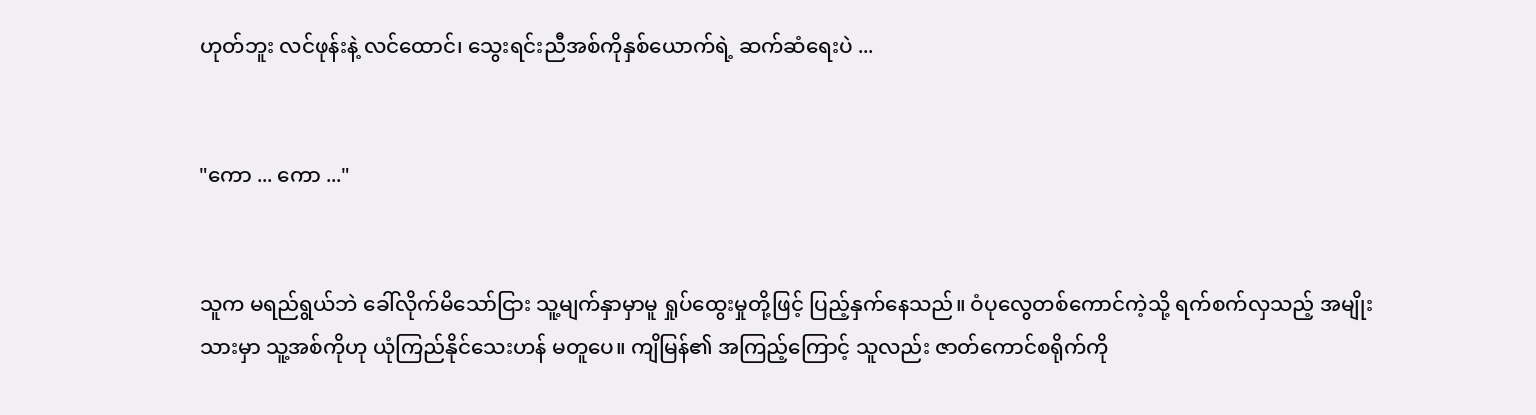ဟုတ်ဘူး လင်ဖုန်းနဲ့ လင်ထောင်၊ သွေးရင်းညီအစ်ကိုနှစ်ယောက်ရဲ့ ဆက်ဆံရေးပဲ ...


"ကော ... ကော ..."


သူက မရည်ရွယ်ဘဲ ခေါ်လိုက်မိသော်ငြား သူ့မျက်နှာမှာမူ ရှုပ်ထွေးမှုတို့ဖြင့် ပြည့်နှက်နေသည်။ ဝံပုလွေတစ်ကောင်ကဲ့သို့ ရက်စက်လှသည့် အမျိုးသားမှာ သူ့အစ်ကိုဟု ယုံကြည်နိုင်သေးဟန် မတူပေ။ ကျိမြန်၏ အကြည့်ကြောင့် သူလည်း ဇာတ်ကောင်စရိုက်ကို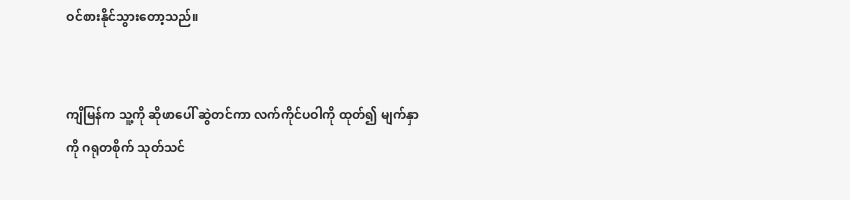ဝင်စားနိုင်သွားတော့သည်။


ကျိမြန်က သူ့ကို ဆိုဖာပေါ် ဆွဲတင်ကာ လက်ကိုင်ပဝါကို ထုတ်၍ မျက်နှာကို ဂရုတစိုက် သုတ်သင်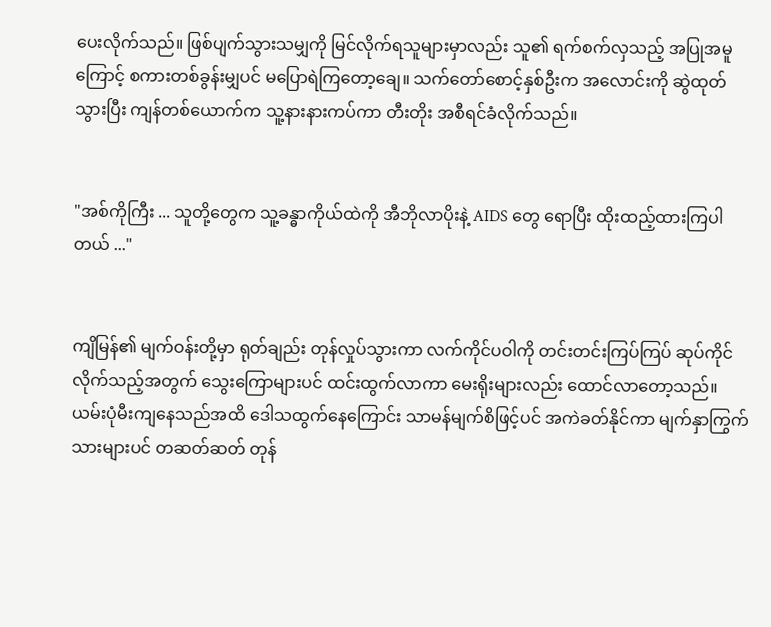ပေးလိုက်သည်။ ဖြစ်ပျက်သွားသမျှကို မြင်လိုက်ရသူများမှာလည်း သူ၏ ရက်စက်လှသည့် အပြုအမူကြောင့် စကားတစ်ခွန်းမျှပင် မပြောရဲကြတော့ချေ။ သက်တော်စောင့်နှစ်ဦးက အလောင်းကို ဆွဲထုတ်သွားပြီး ကျန်တစ်ယောက်က သူ့နားနားကပ်ကာ တီးတိုး အစီရင်ခံလိုက်သည်။


"အစ်ကိုကြီး ... သူတို့တွေက သူ့ခန္ဓာကိုယ်ထဲကို အီဘိုလာပိုးနဲ့ AIDS တွေ ရောပြီး ထိုးထည့်ထားကြပါတယ် ..."


ကျိမြန်၏ မျက်ဝန်းတို့မှာ ရုတ်ချည်း တုန်လှုပ်သွားကာ လက်ကိုင်ပဝါကို တင်းတင်းကြပ်ကြပ် ‌ဆုပ်ကိုင်လိုက်သည့်အတွက် သွေးကြောများပင် ထင်းထွက်လာကာ မေးရိုးများလည်း ထောင်လာတော့သည်။ ယမ်းပုံမီးကျနေသည်အထိ ဒေါသထွက်နေကြောင်း သာမန်မျက်စိဖြင့်ပင် အကဲခတ်နိုင်ကာ မျက်နှာကြွက်သားများပင် တဆတ်ဆတ် တုန်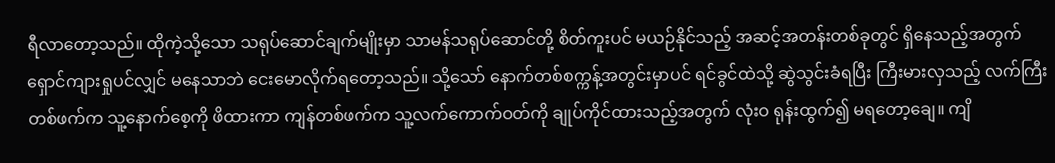ရီလာတော့သည်။ ထိုကဲ့သို့သော သရုပ်ဆောင်ချက်မျိုးမှာ သာမန်သရုပ်ဆောင်တို့ စိတ်ကူးပင် မယဉ်နိုင်သည့် အဆင့်အတန်းတစ်ခုတွင် ရှိနေသည့်အတွက် ရှောင်ကျားရှုပင်လျှင် မနေသာဘဲ ငေးမောလိုက်ရတော့သည်။ သို့သော် နောက်တစ်စက္ကန့်အတွင်းမှာပင် ရင်ခွင်ထဲသို့ ဆွဲသွင်းခံရပြီး ကြီးမား‌လှသည့် လက်ကြီးတစ်ဖက်က သူ့နောက်စေ့ကို ဖိထားကာ ကျန်တစ်ဖက်က သူ့လက်ကောက်ဝတ်ကို ချုပ်ကိုင်ထားသည့်အတွက် လုံးဝ ရုန်းထွက်၍ မရတော့ချေ။ ကျိ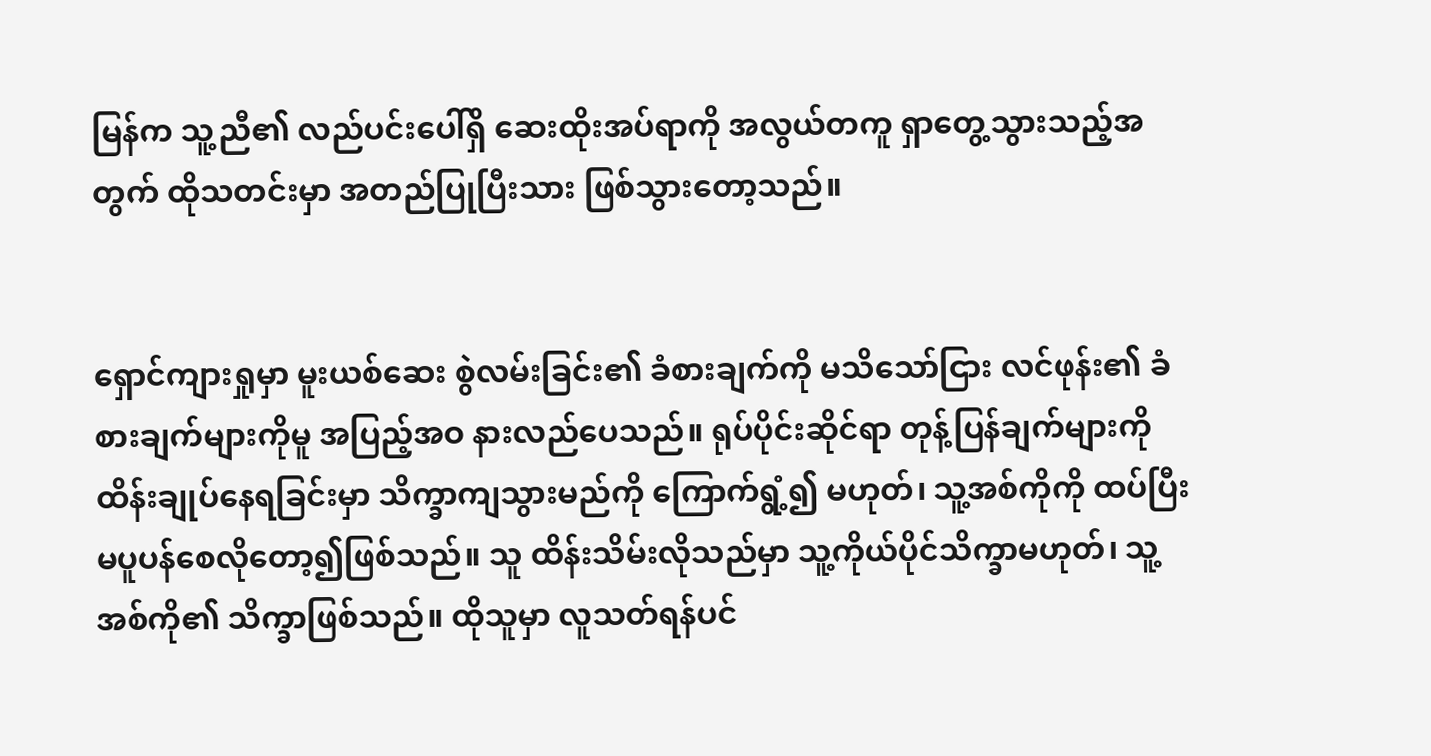မြန်က သူ့ညီ၏ လည်ပင်းပေါ်ရှိ ဆေးထိုးအပ်ရာကို အလွယ်တကူ ရှာတွေ့သွားသည့်အတွက် ထိုသတင်းမှာ အတည်ပြုပြီးသား ဖြစ်သွားတော့သည်။


ရှောင်ကျားရှုမှာ မူးယစ်ဆေး စွဲလမ်းခြင်း၏ ခံစားချက်ကို မသိသော်ငြား လင်ဖုန်း၏ ခံစားချက်များကိုမူ အပြည့်အဝ နားလည်ပေသည်။ ရုပ်ပိုင်းဆိုင်ရာ တုန့်ပြန်ချက်များကို ထိန်းချုပ်နေရခြင်းမှာ သိက္ခာကျသွားမည်ကို ကြောက်ရွံ့၍ မဟုတ်၊ သူ့အစ်ကိုကို ထပ်ပြီး မပူပန်စေလိုတော့၍ဖြစ်သည်။ သူ ထိန်းသိမ်းလိုသည်မှာ သူ့ကိုယ်ပိုင်သိက္ခာမဟုတ်၊ သူ့အစ်ကို၏ သိက္ခာဖြစ်သည်။ ထိုသူမှာ လူသတ်ရန်ပင်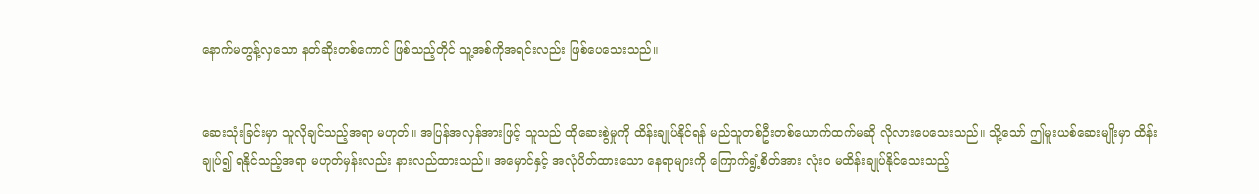နောက်မတွန့်လှသော နတ်ဆိုးတစ်ကောင် ဖြစ်သည့်တိုင် သူ့အစ်ကိုအရင်းလည်း ဖြစ်ပေသေးသည်။


ဆေးသုံးခြင်းမှာ သူလိုချင်သည့်အရာ မဟုတ်။ အပြန်အလှန်အားဖြင့် သူသည် ထိုဆေးစွဲမှုကို ထိန်းချုပ်နိုင်ရန် မည်သူတစ်ဦးတစ်ယောက်ထက်မဆို လိုလားပေသေးသည်။ သို့သော် ဤမူးယစ်ဆေးမျိုးမှာ ထိန်းချုပ်၍ ရနိုင်သည့်အရာ မဟုတ်မှန်းလည်း နားလည်ထားသည်။ အမှောင်နှင့် အလုံပိတ်ထားသော နေရာများကို ကြောက်ရွံ့စိတ်အား လုံးဝ မထိန်းချုပ်နိုင်သေးသည့်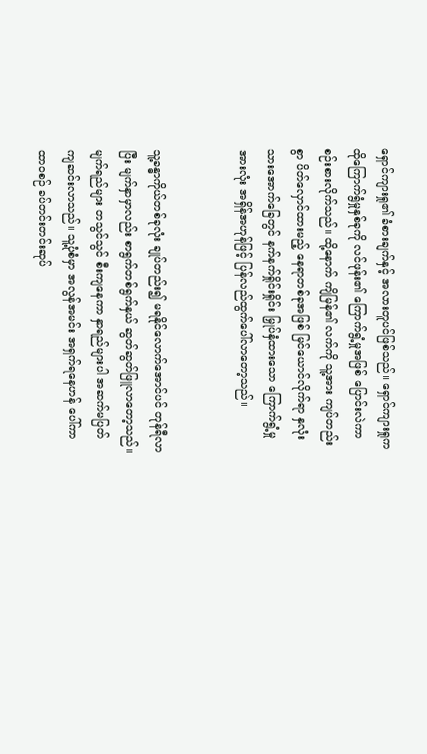ရှောင်ကျားရှု၏ ခံစားချက်နှင့် အလားတူပင်ဖြစ်သည်။ ရှောင်ကျားရှုက ထိုကြောက်ရွံမှုနှစ်ခုကို လင်ဖုန်း၏ ကြောက်ရွံ့မှုအဖြစ် ပြောင်းလဲကာ စဉ်းစားလိုက်သည်။ ထို့နောက် ကျိမြန်၏ လက်ကို သူ့အား ကျပ်တည်းစွာ ပိတ်လှောင်ထားမည့် နေရာတစ်ခုအဖြစ် မြင်ယောင်လိုက်ရာ နှလုံးသားအောက်ခြေတွင် နက်နက်ရှိုင်းရှိုင်း မြှုပ်နှံထားသော ကြောက်ရွံ့မှုအားလုံး အရှိန်အဟုန်ဖြင့် ပြန်လည်ထွက်ပေါ်လာတော့သည်။


သူ့ခန္ဓာကိုယ်တစ်ခုလုံး ချုပ်တည်း၍ မရနိုင်လောက်အောင်ပင် တုန်ရီလာပြီး မျက်နှာမှာလည်း စာရွက်တစ်ရွက်နှယ် ဆွတ်ဆွတ်ဖြူလာတော့သည်။ မျက်ရည်များ တသွင်သွင် စီးကျနေကာ နှာရည်များပါ အဆက်မပြတ် ကျဆင်းလာသည်။ သူ့ပုံစံမှာ အလွန်အမင်း အရှက်ရနေဟန် ပေါ်ကာ ထာဝစဉ် ခပ်တင်းတင်းဆုပ်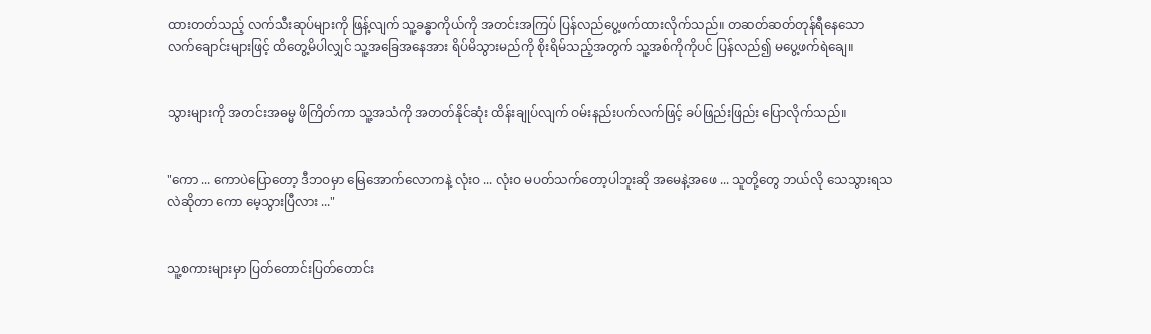ထားတတ်သည့် လက်သီးဆုပ်များကို ဖြန့်လျက် သူ့ခန္ဓာကိုယ်ကို အတင်းအကြပ် ပြန်လည်ပွေ့ဖက်ထားလိုက်သည်။ တဆတ်ဆတ်တုန်ရီနေသော လက်ချောင်းများဖြင့် ထိတွေ့မိပါလျှင် သူ့အခြေအနေအား ရိပ်မိသွားမည်ကို စိုးရိမ်သည့်အတွက် သူ့အစ်ကိုကိုပင် ပြန်လည်၍ မပွေ့ဖက်ရဲချေ။


သွားများကို အတင်းအဓမ္မ ဖိကြိတ်ကာ သူ့အသံကို အတတ်နိုင်ဆုံး ထိန်းချုပ်လျက် ဝမ်းနည်းပက်လက်ဖြင့် ခပ်‌ဖြည်းဖြည်း ပြောလိုက်သည်။


"ကော ... ကောပဲပြောတော့ ဒီဘဝမှာ မြေအောက်လောကနဲ့ လုံးဝ ... လုံးဝ မပတ်သက်တော့ပါဘူးဆို အမေနဲ့အဖေ ... သူတို့တွေ ဘယ်လို သေသွားရသလဲဆိုတာ ကော မေ့သွားပြီလား ..."


သူ့စကားများမှာ ပြတ်‌တောင်းပြတ်တောင်း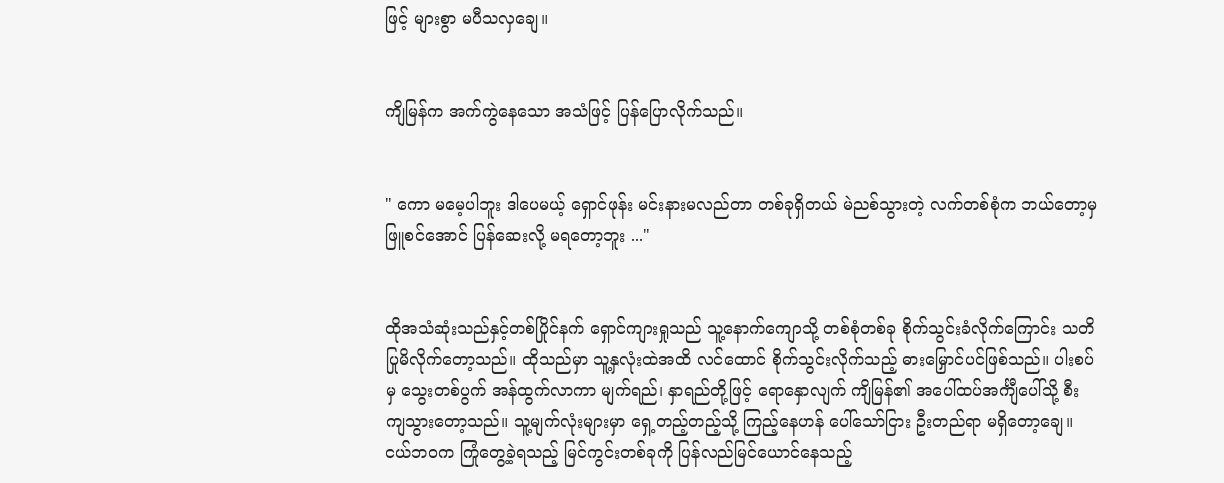ဖြင့် များစွာ မပီသလှချေ။


ကျိမြန်က အက်ကွဲနေသော အသံဖြင့် ပြန်ပြောလိုက်သည်။


" ကော မမေ့ပါဘူး ဒါပေမယ့် ရှောင်ဖုန်း မင်းနားမလည်တာ တစ်ခုရှိတယ် မဲညစ်သွားတဲ့ လက်တစ်စုံက ဘယ်တော့မှ ဖြူစင်အောင် ပြန်ဆေးလို့ မရတော့ဘူး ..."


ထိုအသံဆုံးသည်နှင့်တစ်ပြိုင်နက် ရှောင်ကျားရှုသည် သူ့နောက်ကျောသို့ တစ်စုံတစ်ခု စိုက်သွင်းခံလိုက်ကြောင်း သတိပြုမိ‌လိုက်တော့သည်။ ထိုသည်မှာ သူ့နှလုံးထဲအထိ လင်ထောင် စိုက်သွင်းလိုက်သည့် ဓားမြှောင်ပင်ဖြစ်သည်။ ပါးစပ်မှ သွေးတစ်ပွက် အန်ထွက်လာကာ မျက်ရည်၊ နှာရည်တို့ဖြင့် ရောနှောလျက် ကျိမြန်၏ အပေါ်ထပ်အင်္ကျီပေါ်သို့ စီးကျသွားတော့သည်။ သူ့မျက်လုံးများမှာ ရှေ့တည့်တည့်သို့ ကြည့်နေဟန် ပေါ်သော်ငြား ဦးတည်ရာ မရှိတော့ချေ။ ငယ်ဘဝက ကြုံတွေ့ခဲ့ရသည့် မြင်ကွင်းတစ်ခုကို ပြန်လည်မြင်ယောင်နေသည့်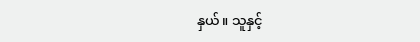နှယ်။ သူနှင့်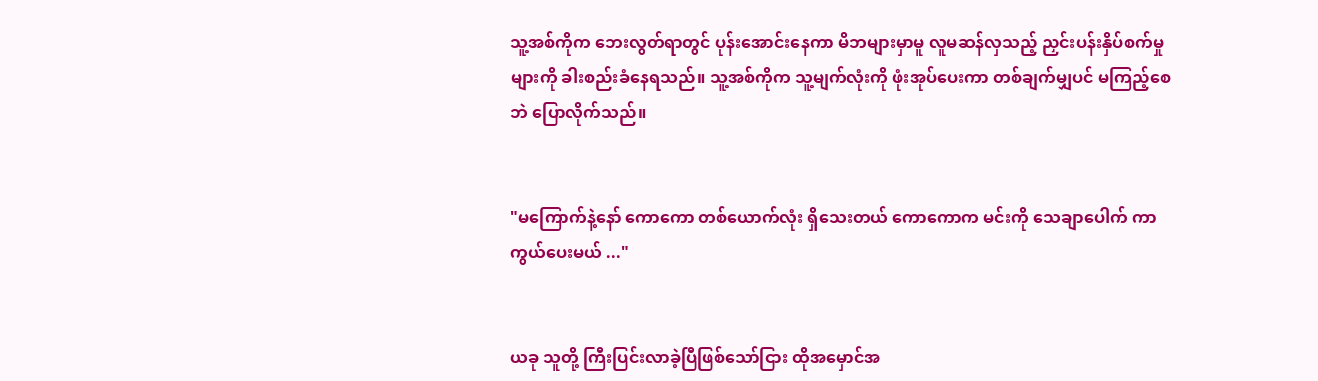သူ့အစ်ကိုက ဘေးလွတ်ရာတွင် ပုန်းအောင်းနေကာ မိဘများမှာမူ လူမဆန်လှသည့် ညှင်းပန်းနှိပ်စက်မှုများကို ခါးစည်းခံနေရသည်။ သူ့အစ်ကိုက သူ့မျက်လုံးကို ဖုံးအုပ်ပေးကာ တစ်ချက်မျှပင် မကြည့်စေဘဲ ပြောလိုက်သည်။


"မကြောက်နဲ့နော် ကောကော တစ်ယောက်လုံး ရှိသေးတယ် ကောကောက မင်းကို သေချာပေါက် ကာကွယ်ပေးမယ် ..."


ယခု သူတို့ ကြီးပြင်းလာခဲ့ပြီဖြစ်သော်ငြား ထိုအမှောင်အ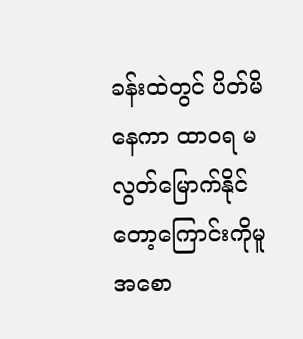ခန်းထဲတွင် ပိတ်မိနေကာ ထာဝရ မလွတ်မြောက်နိုင်တော့ကြောင်းကိုမူ အစော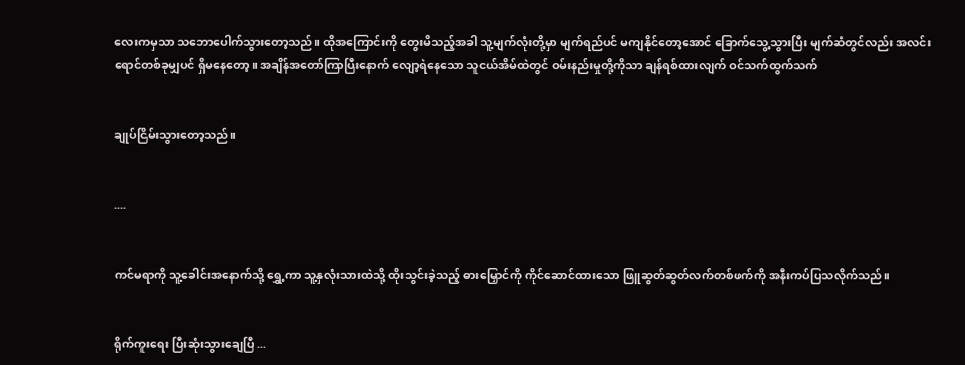လေးကမှသာ ‌သဘောပေါက်သွားတော့သည်။ ထိုအကြောင်းကို တွေးမိသည့်အခါ သူ့မျက်လုံးတို့မှာ မျက်ရည်ပင် မကျနိုင်တော့အောင် ခြောက်သွေ့သွားပြီး မျက်ဆံတွင်လည်း အလင်းရောင်တစ်ခုမျှပင် ရှိမနေတော့။ အချိန်အတော်ကြာပြီးနောက် လျော့ရဲနေသော သူငယ်အိမ်ထဲတွင် ဝမ်းနည်းမှုတို့ကိုသာ ချန်ရစ်ထားလျက် ဝင်သက်ထွက်သက်


ချုပ်ငြိမ်းသွားတော့သည်။


....


ကင်မရာကို သူ့ခေါင်းအနောက်သို့ ရွှေ့ကာ သူ့နှလုံးသားထဲသို့ ထိုးသွင်းခဲ့သည့် ဓားမြှောင်ကို ကိုင်ဆောင်ထားသော ဖြူဆွတ်ဆွတ်လက်တစ်ဖက်ကို အနီးကပ်ပြသလိုက်သည်။


ရိုက်ကူးရေး ပြီးဆုံးသွားချေပြီ ...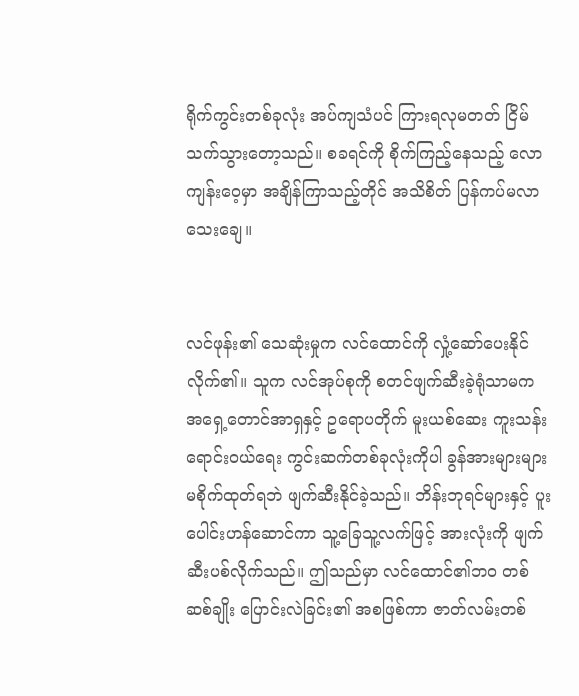ရိုက်ကွင်းတစ်ခုလုံး အပ်ကျသံပင် ကြားရလုမတတ် ငြိမ်သက်သွားတော့သည်။ စခရင်ကို စိုက်ကြည့်နေသည့် လောကျန်းဝေ့မှာ အချိန်ကြာသည့်တိုင် အသိစိတ် ပြန်ကပ်မလာသေးချေ။


လင်ဖုန်း၏ သေဆုံးမှုက လင်ထောင်ကို လှုံ့ဆော်ပေးနိုင်လိုက်၏။ သူက လင်အုပ်စုကို စတင်ဖျက်ဆီးခဲ့ရုံသာမက အရှေ့တောင်အာရှနှင့် ဥရောပတိုက် မူးယစ်ဆေး ကူးသန်းရောင်းဝယ်ရေး ကွင်းဆက်တစ်ခုလုံးကိုပါ ခွန်အားများများ မစိုက်ထုတ်ရဘဲ ဖျက်ဆီးနိုင်ခဲ့သည်။ ဘိန်းဘုရင်များနှင့် ပူးပေါင်းဟန်‌ဆောင်ကာ သူ့ခြေသူ့လက်ဖြင့် အားလုံးကို ဖျက်ဆီးပစ်လိုက်သည်။ ဤသည်မှာ လင်ထောင်၏ဘဝ တစ်ဆစ်ချိုး ပြောင်းလဲခြင်း၏ အစဖြစ်ကာ ဇာတ်လမ်းတစ်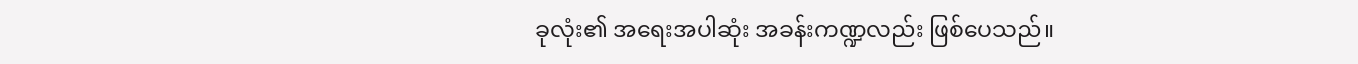ခုလုံး၏ အရေးအပါဆုံး အခန်းကဏ္ဍလည်း ဖြစ်ပေသည်။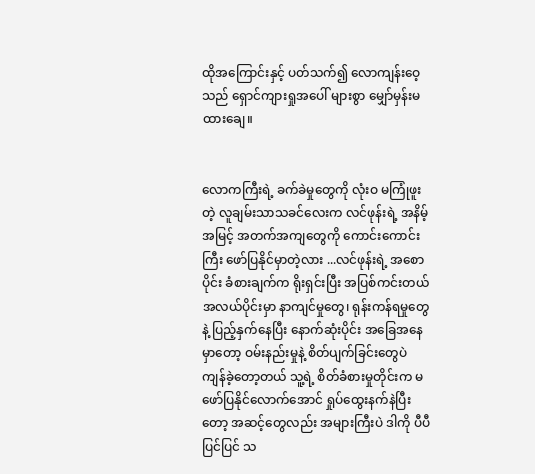ထိုအကြောင်းနှင့် ပတ်သက်၍ လောကျန်းဝေ့သည် ရှောင်ကျားရှုအပေါ် များစွာ မျှော်မှန်းမထားချေ။


လောကကြီးရဲ့ ခက်ခဲမှုတွေကို လုံးဝ မကြုံဖူးတဲ့ လူချမ်းသာသခင်လေးက ‌လင်ဖုန်းရဲ့ အနိမ့်အမြင့် အတက်အကျတွေကို ကောင်းကောင်းကြီး ဖော်ပြနိုင်မှာတဲ့လား ...လင်ဖုန်းရဲ့ အစောပိုင်း ခံစားချက်က ရိုးရှင်းပြီး အပြစ်ကင်းတယ် အလယ်ပိုင်းမှာ နာကျင်မှုတွေ၊ ရုန်းကန်ရမှုတွေနဲ့ ပြည့်နှက်နေပြီး နောက်ဆုံးပိုင်း အခြေအနေမှာတော့ ဝမ်းနည်းမှုနဲ့ စိတ်ပျက်ခြင်းတွေပဲ ကျန်ခဲ့တော့တယ် သူ့ရဲ့ စိတ်ခံစားမှုတိုင်းက မဖော်ပြနိုင်လောက်အောင် ရှုပ်ထွေးနက်နဲပြီးတော့ အဆင့်တွေလည်း အများကြီးပဲ ဒါကို ပီပီပြင်ပြင် သ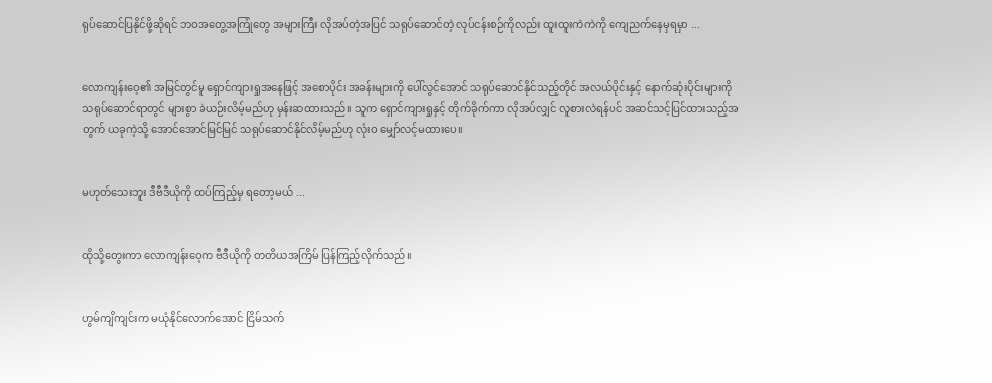ရုပ်ဆောင်ပြနိုင်ဖို့ဆိုရင် ဘဝအတွေ့အကြုံတွေ အများကြီး လိုအပ်တဲ့အပြင် သရုပ်ဆောင်တဲ့ လုပ်ငန်းစဉ်ကိုလည်း ထူးထူးကဲကဲကို ကျေညက်နေမှရမှာ ...


လောကျန်းဝေ့၏ အမြင်တွင်မူ ရှောင်ကျားရှုအနေဖြင့် အစောပိုင်း အခန်းများကို ပေါ်လွင်အောင် သရုပ်ဆောင်နိုင်သည့်တိုင် အလယ်ပိုင်းနှင့် နောက်ဆုံးပိုင်းများကို သရုပ်ဆောင်ရာတွင် များစွာ ခဲယဉ်းလိမ့်မည်ဟု မှန်းဆထားသည်။ သူက ရှောင်ကျားရှုနှင့် တိုက်ခိုက်ကာ လိုအပ်လျှင် လူစားလဲရန်ပင် အဆင်သင့်ပြင်ထားသည့်အတွက် ယခုကဲ့သို့ အောင်အောင်မြင်မြင် သရုပ်ဆောင်နိုင်လိမ့်မည်ဟု လုံးဝ မျှော်လင့်မထားပေ။


မဟုတ်သေးဘူး ဒီဗီဒီယိုကို ထပ်ကြည့်မှ ရတော့မယ် ...


ထိုသို့တွေးကာ လောကျန်းဝေ့က ဗီဒီယိုကို တတိယအကြိမ် ပြန်ကြည့်လိုက်သည်။


ဟွမ်ကျိကျင်းက မယုံနိုင်လောက်အောင် ငြိမ်သက်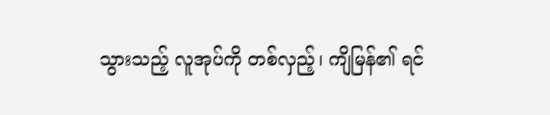သွားသည့် လူအုပ်ကို တစ်လှည့်၊ ကျိမြန်၏ ရင်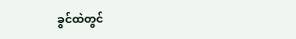ခွင်ထဲတွင်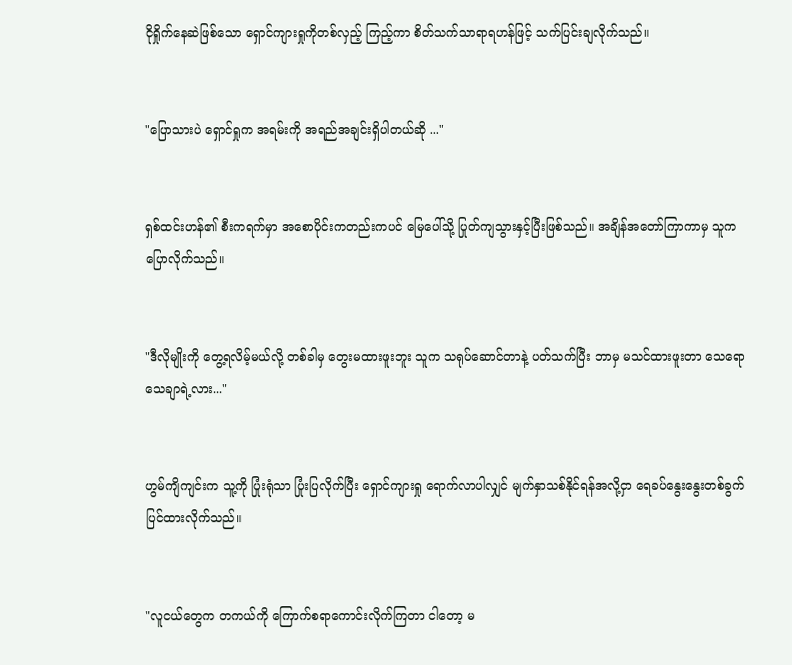ငိုရှိုက်နေ‌ဆဲဖြစ်သော ရှောင်ကျားရှုကိုတစ်လှည့် ကြည့်ကာ စိတ်သက်သာရာရဟန်ဖြင့် သက်ပြင်းချလိုက်သည်။


"ပြောသားပဲ ရှောင်ရှုက အရမ်းကို အရည်အချင်းရှိပါတယ်ဆို ..."


ရှစ်ထင်းဟန်၏ စီးကရက်မှာ အစောပိုင်းကတည်းကပင် မြေပေါ်သို့ ပြုတ်ကျသွားနှင့်ပြီးဖြစ်သည်။ အချိန်အတော်ကြာကာမှ သူက ပြောလိုက်သည်။


"ဒီလိုမျိုးကို တွေ့ရလိမ့်မယ်လို့ တစ်ခါမှ တွေးမထားဖူးဘူး သူက သရုပ်ဆောင်တာနဲ့ ပတ်သက်ပြီး ဘာမှ မသင်ထားဖူးတာ သေရောသေချာရဲ့လား..."


ဟွမ်ကျိကျင်းက သူ့ကို ပြုံးရုံသာ ပြုံးပြလိုက်ပြီး ရှောင်ကျားရှု ရောက်လာပါလျှင် မျက်နှာသစ်နိုင်ရန်အလို့ငှာ ရေခပ်နွေးနွေးတစ်ခွက် ပြင်ထားလိုက်သည်။


"လူငယ်တွေက တကယ်ကို ကြောက်စရာကောင်းလိုက်ကြတာ ငါတော့ မ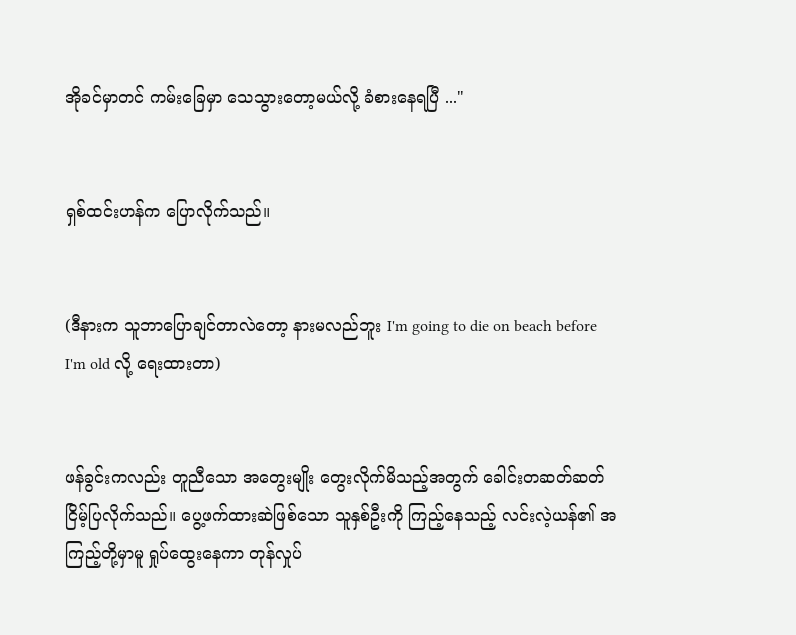အိုခင်မှာတင် ကမ်းခြေမှာ သေသွားတော့မယ်လို့ ခံစားနေရပြီ ..."


ရှစ်ထင်းဟန်က ပြောလိုက်သည်။


(ဒီနားက သူဘာပြောချင်တာလဲတော့ နားမလည်ဘူး I'm going to die on beach before I'm old လို့ ရေးထားတာ)


ဖန်ခွင်းကလည်း တူညီသော အတွေးမျိုး‌ တွေးလိုက်မိသည့်အတွက် ခေါင်းတဆတ်ဆတ် ငြိမ့်ပြလိုက်သည်။ ပွေ့ဖက်ထားဆဲဖြစ်သော သူနှစ်ဦးကို ကြည့်နေသည့် လင်းလဲ့ယန်၏ အကြည့်တို့မှာမူ ရှုပ်ထွေးနေကာ တုန်လှုပ်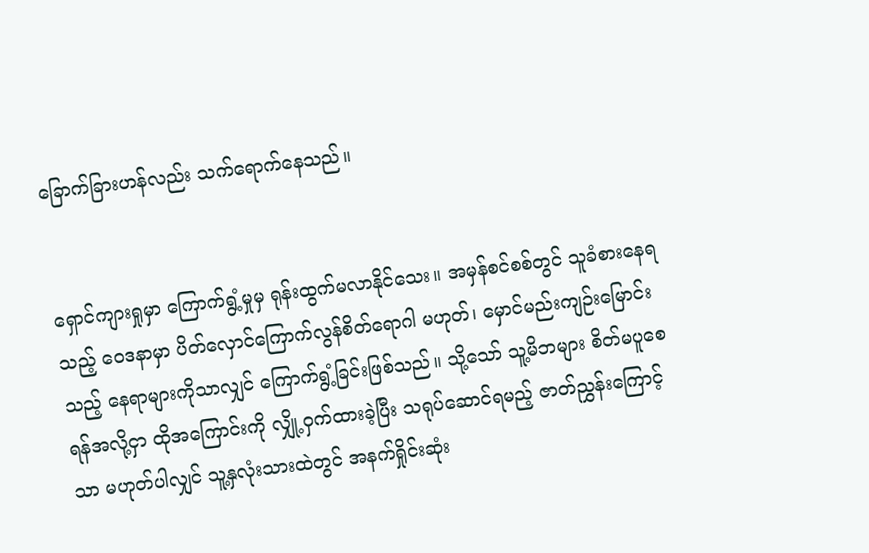ခြောက်ခြားဟန်လည်း သက်ရောက်နေသည်။


ရှောင်ကျားရှုမှာ ကြောက်ရွံ့မှုမှ ရုန်းထွက်မလာနိုင်‌သေး။ အမှန်စင်စစ်တွင် သူခံစားနေရသည့် ဝေဒနာမှာ ပိတ်လှောင်ကြောက်လွန်စိတ်ရောဂါ မဟုတ်၊ မှောင်မည်းကျဉ်းမြောင်းသည့် နေရာများကိုသာလျှင် ကြောက်ရွံ့ခြင်းဖြစ်သည်။ သို့သော် သူ့မိဘများ စိတ်မပူစေရန်အလို့ငှာ ထိုအကြောင်းကို လျှို့ဝှက်ထားခဲ့ပြီး သရုပ်ဆောင်ရမည့် ဇာတ်ညွှန်းကြောင့်သာ မဟုတ်ပါလျှင် သူ့နှလုံးသားထဲတွင် အနက်ရှိုင်းဆုံး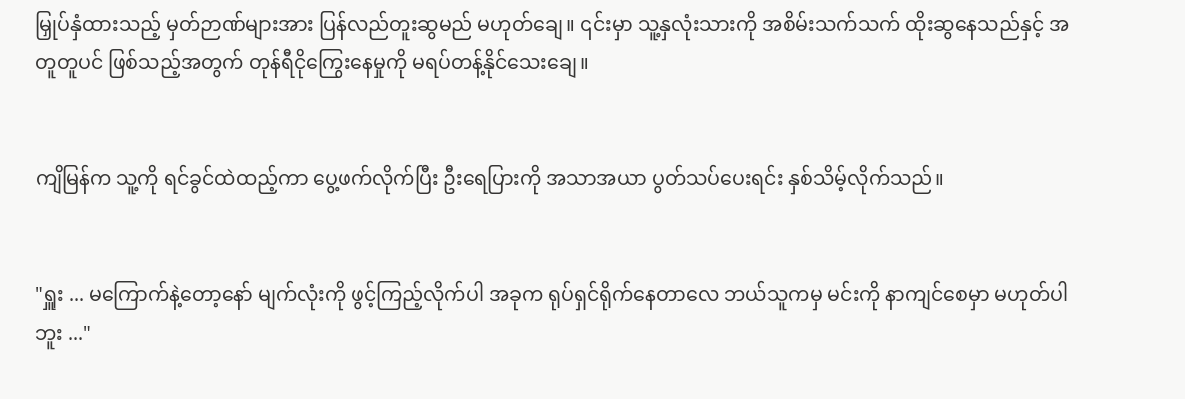မြှုပ်နှံထားသည့် မှတ်ဉာဏ်များအား ပြန်လည်တူးဆွမည် မဟုတ်ချေ။ ၎င်းမှာ သူ့နှလုံးသားကို အစိမ်းသက်သက် ထိုးဆွနေသည်နှင့် အတူတူပင် ဖြစ်သည့်အတွက် တုန်ရီငိုကြွေးနေမှုကို မရပ်တန့်နိုင်သေးချေ။


ကျိမြန်က သူ့ကို ရင်ခွင်ထဲထည့်ကာ ပွေ့ဖက်လိုက်ပြီး ဦးရေပြားကို အသာအယာ ပွတ်သပ်ပေးရင်း နှစ်သိမ့်လိုက်သည်။


"ရှူး ... မကြောက်နဲ့တော့နော် မျက်လုံးကို ဖွင့်ကြည့်လိုက်ပါ အခုက ရုပ်ရှင်ရိုက်နေတာလေ ဘယ်သူကမှ မင်းကို နာကျင်စေမှာ မဟုတ်ပါဘူး ..."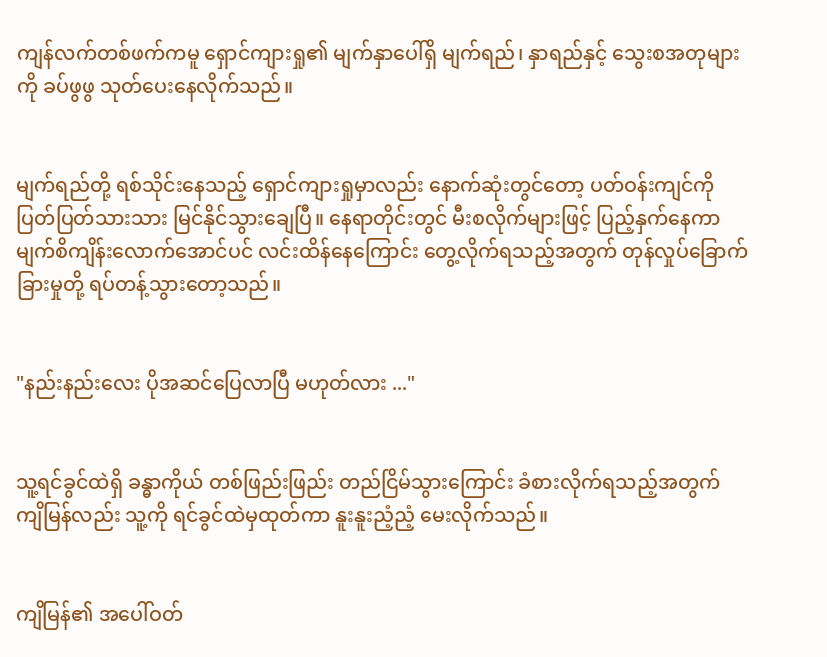ကျန်လက်တစ်ဖက်ကမူ ရှောင်ကျားရှု၏ မျက်နှာပေါ်ရှိ မျက်ရည်၊ နှာရည်နှင့် သွေးစအတုများကို ခပ်ဖွဖွ သုတ်ပေးနေလိုက်သည်။


မျက်ရည်တို့ ရစ်သိုင်းနေသည့် ရှောင်ကျားရှုမှာလည်း နောက်ဆုံးတွင်တော့ ပတ်ဝန်းကျင်ကို ပြတ်ပြတ်သားသား မြင်နိုင်သွားချေပြီ။ နေရာတိုင်းတွင် မီးစလိုက်များဖြင့် ပြည့်နှက်နေကာ မျက်စိကျိန်းလောက်အောင်ပင် လင်းထိန်နေကြောင်း တွေ့လိုက်ရသည့်အတွက် တုန်လှုပ်ခြောက်ခြားမှုတို့ ရပ်တန့်သွားတော့သည်။


"နည်းနည်းလေး ပိုအဆင်ပြေလာပြီ မဟုတ်လား ..."


သူ့ရင်ခွင်ထဲရှိ ခန္ဓာကိုယ် တစ်ဖြည်းဖြည်း တည်ငြိမ်သွားကြောင်း ခံစားလိုက်ရသည့်အတွက် ကျိမြန်လည်း သူ့ကို ရင်ခွင်ထဲမှထုတ်ကာ နူးနူးညံ့ညံ့ မေးလိုက်သည်။


ကျိမြန်၏ အပေါ်ဝတ်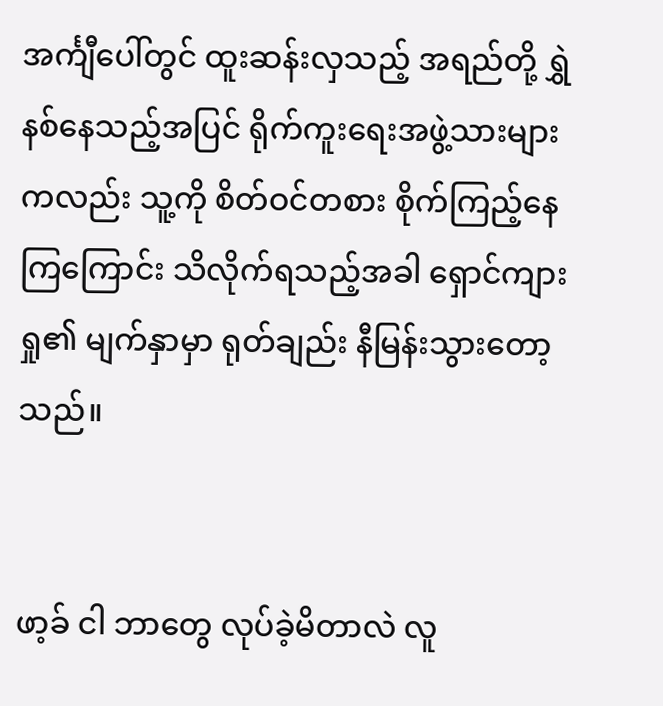အင်္ကျီပေါ်တွင် ထူးဆန်းလှသည့် အရည်တို့ ရွှဲနစ်နေသည့်အပြင် ရိုက်ကူးရေးအဖွဲ့သားများကလည်း သူ့ကို စိတ်ဝင်တစား စိုက်ကြည့်နေကြကြောင်း သိလိုက်ရသည့်အခါ ရှောင်ကျားရှု၏ မျက်နှာမှာ ရုတ်ချည်း နီမြန်းသွားတော့သည်။


ဖာ့ခ် ငါ ဘာတွေ လုပ်ခဲ့မိတာလဲ လူ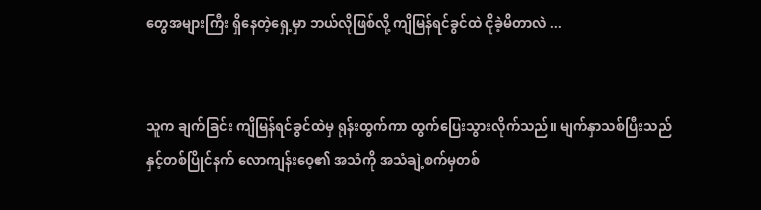တွေအများကြီး ရှိနေတဲ့ရှေ့မှာ ဘယ်လိုဖြစ်လို့ ကျိမြန်ရင်ခွင်ထဲ ငိုခဲ့မိတာလဲ ...


သူက ချက်ခြင်း ကျိမြန်ရင်ခွင်ထဲမှ ရုန်းထွက်ကာ ထွက်ပြေးသွားလိုက်သည်။ မျက်နှာသစ်ပြီးသည်နှင့်တစ်ပြိုင်နက် လောကျန်းဝေ့၏ အသံကို အသံချဲ့စက်မှတစ်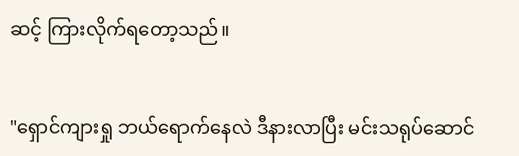ဆင့် ကြားလိုက်ရတော့သည်။


"ရှောင်ကျားရှု ဘယ်ရောက်နေလဲ ဒီနားလာပြီး မင်းသရုပ်ဆောင်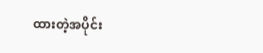ထားတဲ့အပိုင်း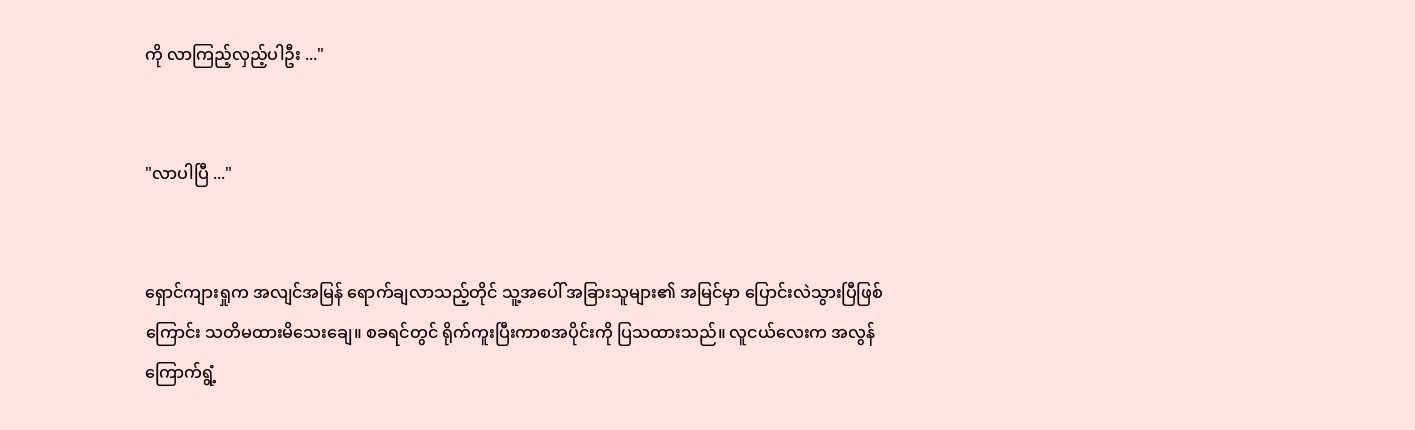ကို လာကြည့်လှည့်ပါဦး ..."


"လာပါပြီ ..."


ရှောင်ကျားရှုက အလျင်အမြန် ရောက်ချလာသည့်တိုင် သူ့အပေါ် အခြားသူများ၏ အမြင်မှာ ပြောင်းလဲသွားပြီဖြစ်ကြောင်း သတိမထားမိသေးချေ။ စခရင်တွင် ရိုက်ကူးပြီးကာစအပိုင်းကို ပြသထားသည်။ လူငယ်လေးက အလွန်ကြောက်ရွံ့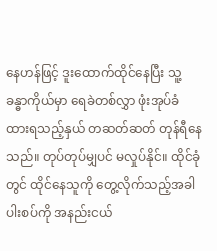နေဟန်ဖြင့် ဒူးထောက်ထိုင်နေပြီး သူ့ခန္ဓာကိုယ်မှာ ရေခဲတစ်လွှာ ဖုံးအုပ်ခံထားရသည့်နှယ် တဆတ်ဆတ် တုန်ရီနေသည်။ တုပ်တုပ်မျှပင် မလှုပ်နိုင်။ ထိုင်ခုံတွင် ထိုင်နေသူကို တွေ့လိုက်သည့်အခါ ပါးစပ်ကို အနည်းငယ်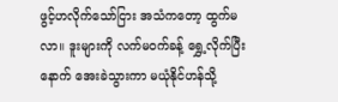ဖွင့်ဟလိုက်သော်ငြား အသံကတော့ ထွက်မလာ။ ဒူးများကို လက်မဝက်ခန့် ရွှေ့လိုက်ပြီးနောက် အေးခဲသွားကာ မယုံနိုင်ဟန်သို့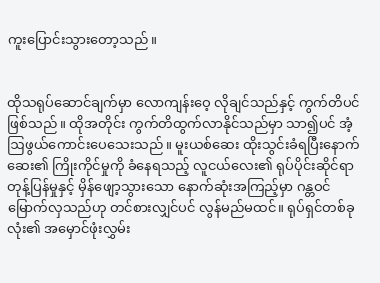ကူးပြောင်းသွားတော့သည်။


ထိုသရုပ်ဆောင်ချက်မှာ လောကျန်းဝေ့ လိုချင်သည်နှင့် ကွက်တိပင်ဖြစ်သည်။ ထိုအတိုင်း ကွက်တိထွက်လာနိုင်သည်မှာ သာ၍ပင် အံ့ဩဖွယ်ကောင်းပေသေးသည်။ မူးယစ်ဆေး ထိုးသွင်းခံရပြီးနောက် ဆေး၏ ကြိုးကိုင်မှုကို ခံနေရသည့် လူငယ်လေး၏ ရုပ်ပိုင်းဆိုင်ရာ တုန့်ပြန်မှုနှင့် မှိန်ဖျော့သွားသော နောက်ဆုံးအကြည့်မှာ ဂန္တဝင်မြောက်လှသည်ဟု တင်စားလျှင်ပင် လွန်မည်မထင်။ ရုပ်ရှင်တစ်ခုလုံး၏ အမှောင်ဖုံးလွှမ်း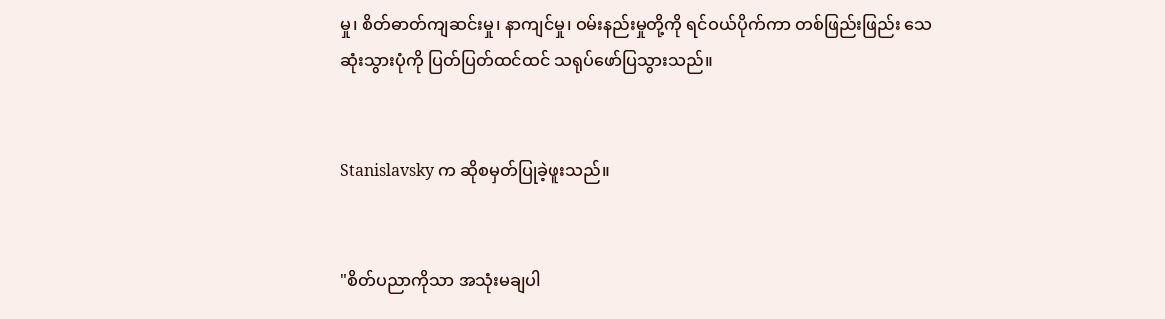မှု၊ စိတ်ဓာတ်ကျဆင်းမှု၊ နာကျင်မှု၊ ဝမ်းနည်းမှုတို့ကို ရင်ဝယ်ပိုက်ကာ တစ်ဖြည်းဖြည်း သေဆုံးသွားပုံကို ပြတ်ပြတ်ထင်ထင် သရုပ်ဖော်ပြသွားသည်။


Stanislavsky က ဆိုစမှတ်ပြုခဲ့ဖူးသည်။


"စိတ်ပညာကိုသာ အသုံးမချပါ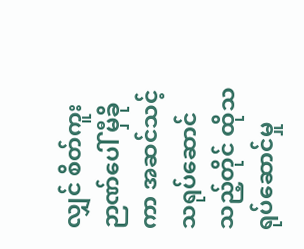လျှင် စိတ်ကူးဉာဏ်ပေါ် မှီခိုကာ အဆင်သင့် သရုပ်ဆောင်သည့်တိုင် ထိုသရုပ်ဆောင်မှု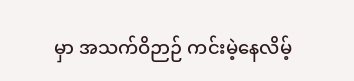မှာ အသက်ဝိဉာဉ် ကင်းမဲ့နေလိမ့်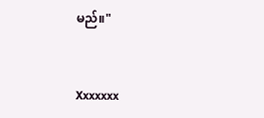မည်။"


Xxxxxxx